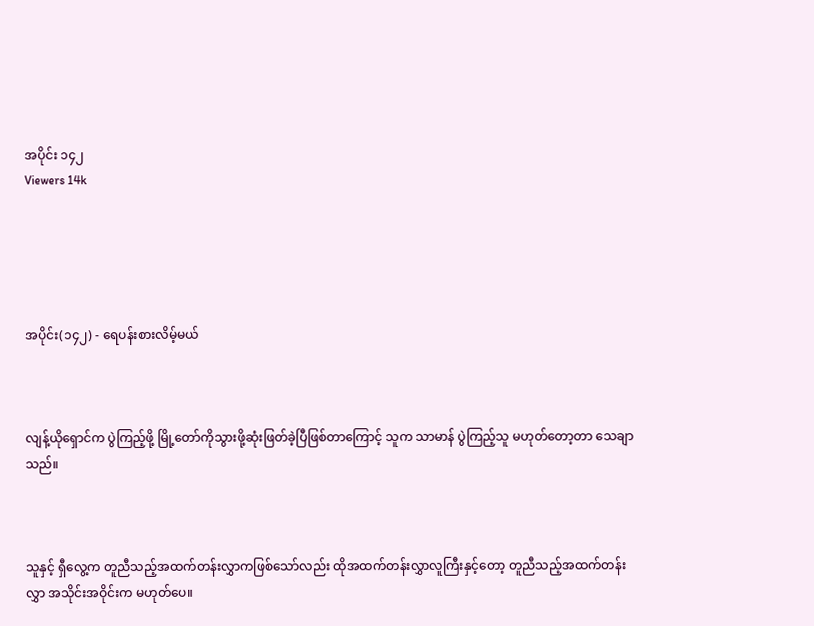အပိုင်း ၁၄၂
Viewers 14k





အပိုင်း(၁၄၂) - ရေပန်းစားလိမ့်မယ်



လျန့်ယိုရှောင်က ပွဲကြည့်ဖို့ မြို့တော်ကိုသွားဖို့ဆုံးဖြတ်ခဲ့ပြီဖြစ်တာကြောင့် သူက သာမာန် ပွဲကြည့်သူ မဟုတ်တော့တာ သေချာသည်။



သူနှင့် ရှီလွေ့က တူညီသည့်အထက်တန်းလွှာကဖြစ်သော်လည်း ထိုအထက်တန်းလွှာလူကြီးနှင့်တော့ တူညီသည့်အထက်တန်းလွှာ အသိုင်းအဝိုင်းက မဟုတ်ပေ။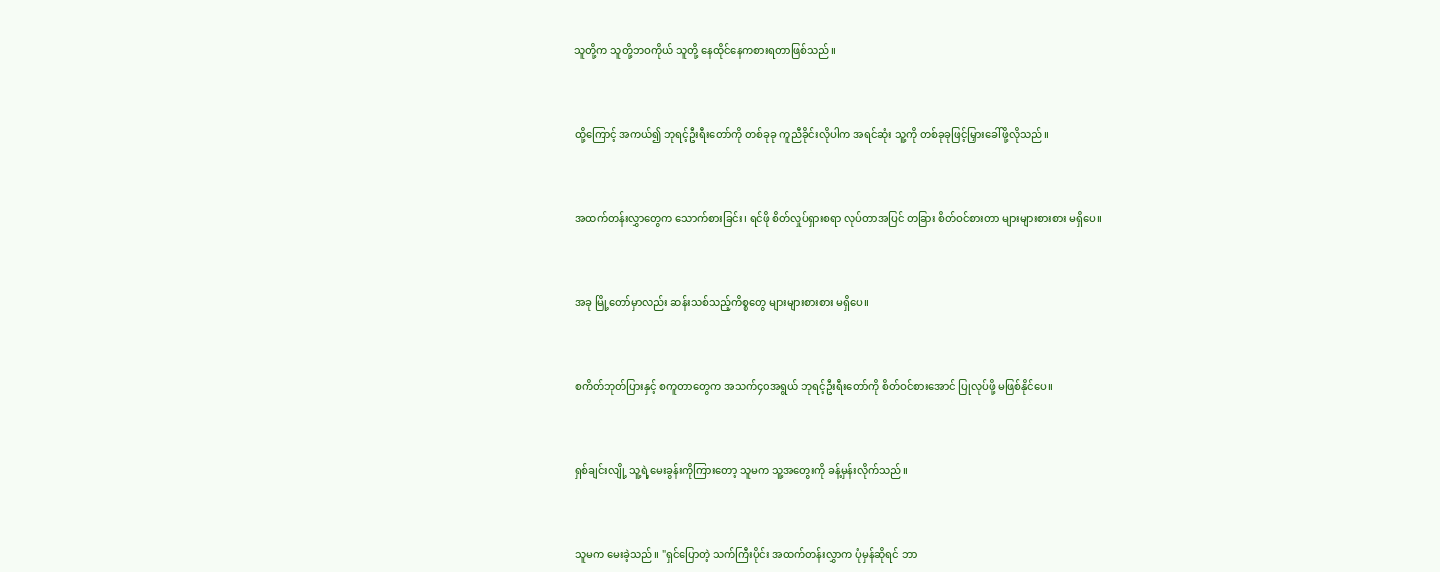သူတို့က သူတို့ဘဝကိုယ် သူတို့ နေထိုင်နေကစားရတာဖြစ်သည်။



ထို့ကြောင့် အကယ်၍ ဘုရင့်ဦးရီးတော်ကို တစ်ခုခု ကူညီခိုင်းလိုပါက အရင်ဆုံး သူ့ကို တစ်ခုခုဖြင့်မြှားခေါ်ဖို့လိုသည်။



အထက်တန်းလွှာတွေက သောက်စားခြင်း၊ ရင်ဖို စိတ်လှုပ်ရှားစရာ လုပ်တာအပြင် တခြား စိတ်ဝင်စားတာ များများစားစား မရှိပေ။



အခု မြို့တော်မှာလည်း ဆန်းသစ်သည့်ကိစ္စတွေ များများစားစား မရှိပေ။



စကိတ်ဘုတ်ပြားနှင့် စကူတာတွေက အသက်၄၀အရွယ် ဘုရင့်ဦးရီးတော်ကို စိတ်ဝင်စားအောင် ပြုလုပ်ဖို့ မဖြစ်နိုင်ပေ။



ရှစ်ချင်းလျို့ သူ့ရဲ့မေးခွန်းကိုကြားတော့ သူမက သူ့အတွေးကို ခန့်မှန်းလိုက်သည်။



သူမက မေးခဲ့သည်။ "ရှင်ပြောတဲ့ သက်ကြီးပိုင်း အထက်တန်းလွှာက ပုံမှန်ဆိုရင် ဘာ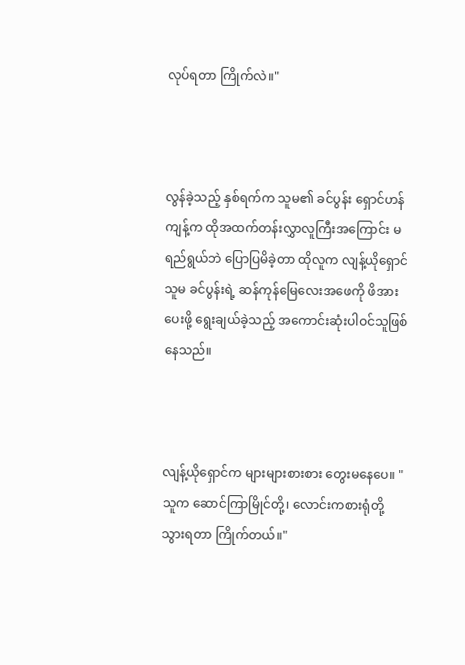လုပ်ရတာ ကြိုက်လဲ။"



လွန်ခဲ့သည့် နှစ်ရက်က သူမ၏ ခင်ပွန်း ရှောင်ဟန်ကျန့်က ထိုအထက်တန်းလွှာလူကြီးအကြောင်း မရည်ရွယ်ဘဲ ပြောပြမိခဲ့တာ ထိုလူက လျန့်ယိုရှောင် သူမ ခင်ပွန်းရဲ့ ဆန်ကုန်မြေလေးအဖေကို ဖိအားပေးဖို့ ရွေးချယ်ခဲ့သည့် အကောင်းဆုံးပါဝင်သူဖြစ်နေသည်။



လျန့်ယိုရှောင်က များများစားစား တွေးမနေပေ။ "သူက ဆောင်ကြာမြိုင်တို့၊ လောင်းကစားရုံတို့ သွားရတာ ကြိုက်တယ်။"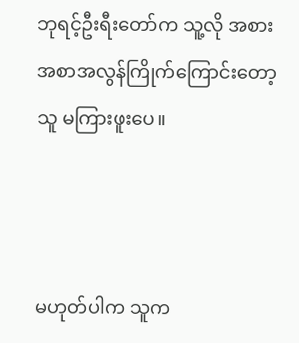ဘုရင့်ဦးရီးတော်က သူ့လို အစားအစာအလွန်ကြိုက်ကြောင်းတော့ သူ မကြားဖူးပေ။



မဟုတ်ပါက သူက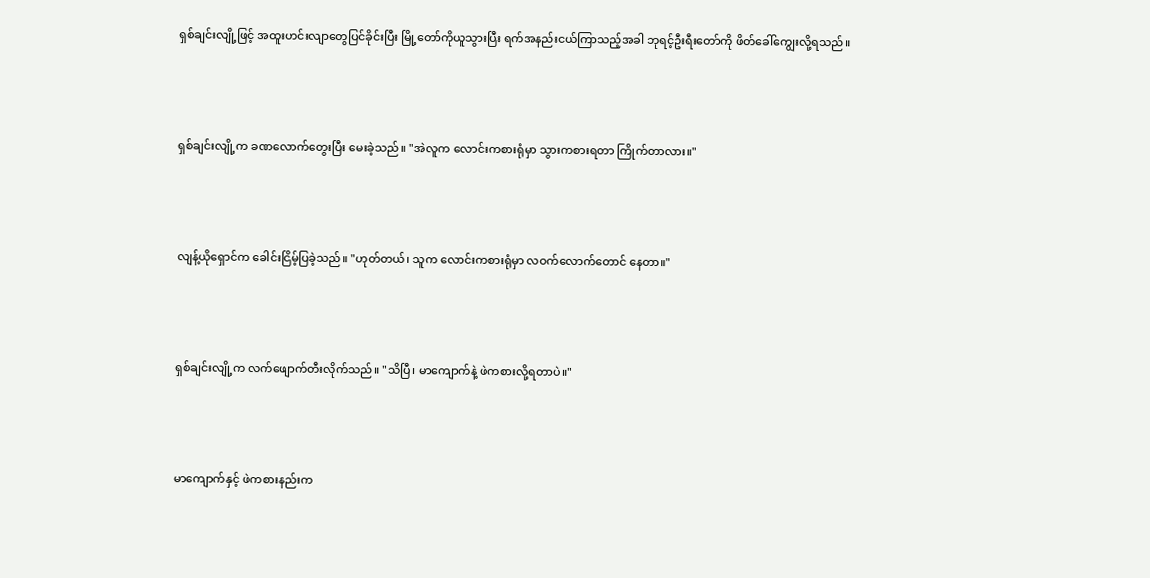ရှစ်ချင်းလျို့ဖြင့် အထူးဟင်းလျာတွေပြင်ခိုင်းပြီး မြို့တော်ကိုယူသွားပြီး ရက်အနည်းငယ်ကြာသည့်အခါ ဘုရင့်ဦးရီးတော်ကို ဖိတ်ခေါ်ကျွေးလို့ရသည်။



ရှစ်ချင်းလျို့က ခဏလောက်တွေးပြီး မေးခဲ့သည်။ "အဲလူက လောင်းကစားရုံမှာ သွားကစားရတာ ကြိုက်တာလား။"



လျန့်ယိုရှောင်က ခေါင်းငြိမ့်ပြခဲ့သည်။ "ဟုတ်တယ်၊ သူက လောင်းကစားရုံမှာ လဝက်လောက်တောင် နေတာ။"



ရှစ်ချင်းလျို့က လက်ဖျောက်တီးလိုက်သည်။ "သိပြီ၊ မာကျောက်နဲ့ ဖဲကစားလို့ရတာပဲ။"



မာကျောက်နှင့် ဖဲကစားနည်းက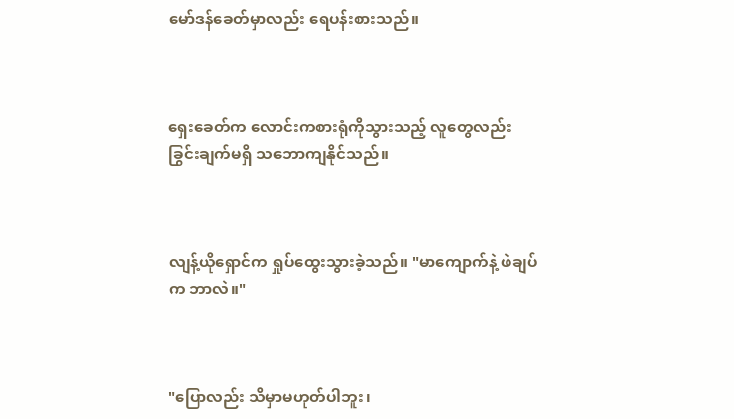မော်ဒန်ခေတ်မှာလည်း ရေပန်းစားသည်။



ရှေးခေတ်က လောင်းကစားရုံကိုသွားသည့် လူတွေလည်း ခြွင်းချက်မရှိ သဘောကျနိုင်သည်။



လျန့်ယိုရှောင်က ရှုပ်ထွေးသွားခဲ့သည်။ "မာကျောက်နဲ့ ဖဲချပ်က ဘာလဲ။"



"ပြောလည်း သိမှာမဟုတ်ပါဘူး၊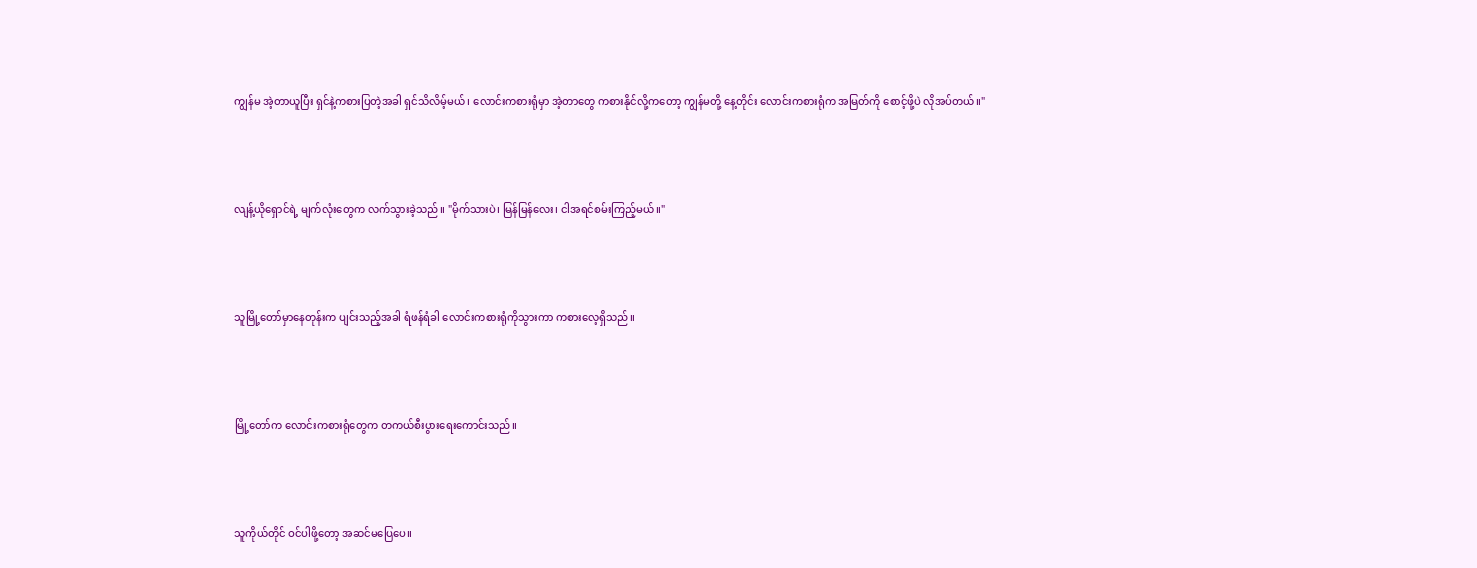ကျွန်မ အဲ့တာယူပြီး ရှင်နဲ့ကစားပြတဲ့အခါ ရှင်သိလိမ့်မယ်၊ လောင်းကစားရုံမှာ အဲ့တာတွေ ကစားနိုင်လို့ကတော့ ကျွန်မတို့ နေ့တိုင်း လောင်းကစားရုံက အမြတ်ကို စောင့်ဖို့ပဲ လိုအပ်တယ်။"



လျန့်ယိုရှောင်ရဲ့ မျက်လုံးတွေက လက်သွားခဲ့သည်။ "မိုက်သားပဲ၊ မြန်မြန်လေး၊ ငါအရင်စမ်းကြည့်မယ်။"



သူမြို့တော်မှာနေတုန်းက ပျင်းသည့်အခါ ရံဖန်ရံခါ လောင်းကစားရုံကိုသွားကာ ကစားလေ့ရှိသည်။



မြို့တော်က လောင်းကစားရုံတွေက တကယ်စီးပွားရေးကောင်းသည်။



သူကိုယ်တိုင် ဝင်ပါဖို့တော့ အဆင်မပြေပေ။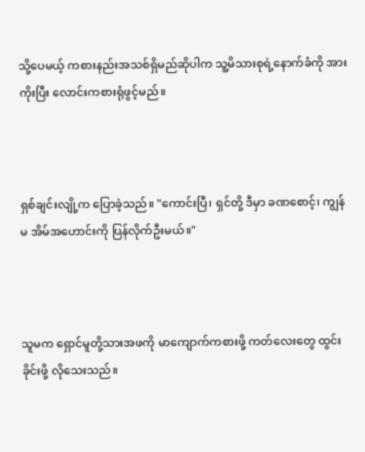သို့ပေမယ့် ကစားနည်းအသစ်ရှိမည်ဆိုပါက သူ့မိသားစုရဲ့နောက်ခံကို အားကိုးပြီး လောင်းကစားရုံဖွင့်မည်။



ရှစ်ချင်းလျို့က ပြောခဲ့သည်။ "ကောင်းပြီ၊ ရှင်တို့ ဒီမှာ ခဏစောင့်၊ ကျွန်မ အိမ်အဟောင်းကို ပြန်လိုက်ဦးမယ်။"



သူမက ရှောင်မူတို့သားအဖကို မာကျောက်ကစားဖို့ ကတ်လေးတွေ ထွင်းခိုင်းဖို့ လိုသေးသည်။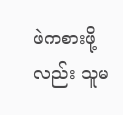ဖဲကစားဖို့လည်း သူမ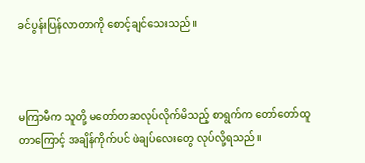ခင်ပွန်းပြန်လာတာကို စောင့်ချင်သေးသည်။



မကြာမီက သူတို့ မတော်တဆလုပ်လိုက်မိသည့် စာရွက်က တော်တော်ထူတာကြောင့် အချိန်ကိုက်ပင် ဖဲချပ်လေးတွေ လုပ်လို့ရသည်။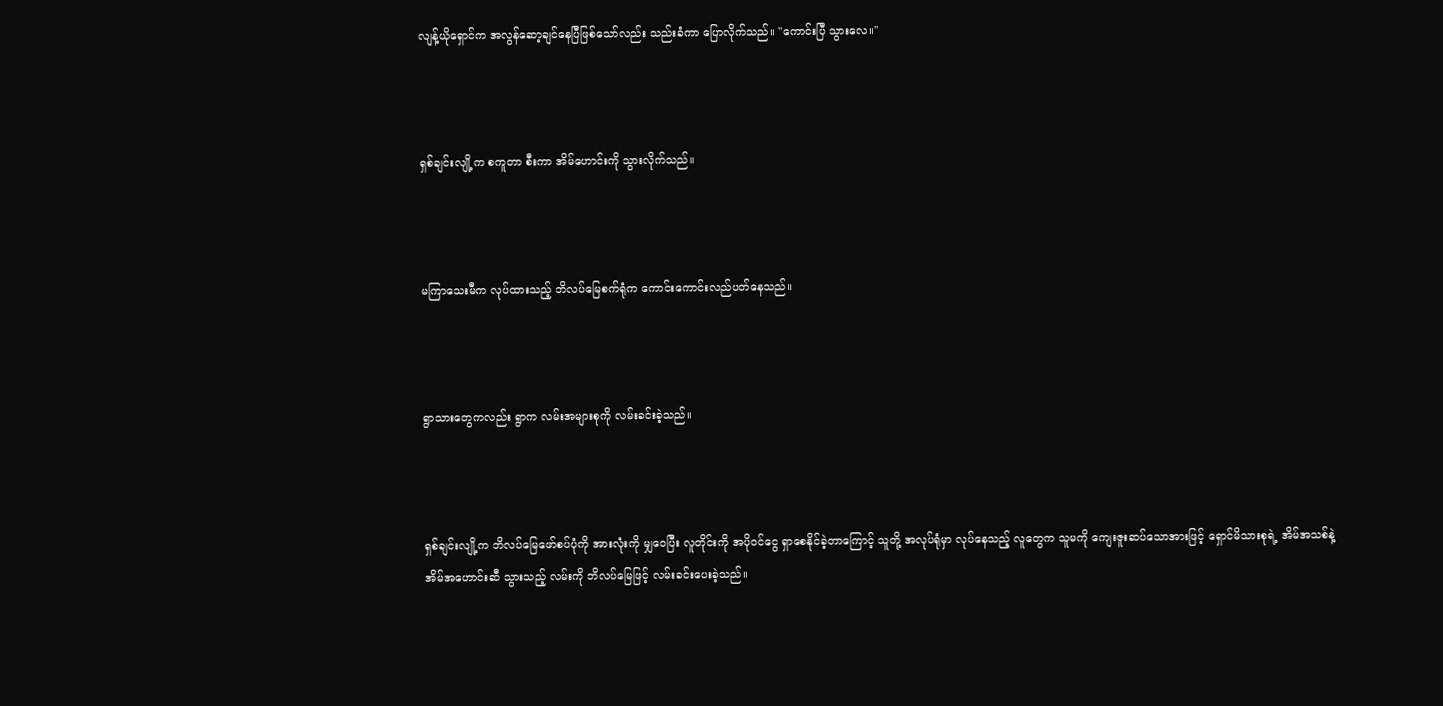လျန့်ယိုရှောင်က အလွန်ဆော့ချင်နေပြီဖြစ်သော်လည်း သည်းခံကာ ပြောလိုက်သည်။ "ကောင်းပြီ သွားလေ။"



ရှစ်ချင်းလျို့က စကူတာ စီးကာ အိမ်ဟောင်းကို သွားလိုက်သည်။



မကြာသေးမီက လုပ်ထားသည့် ဘိလပ်မြေစက်ရုံက ကောင်းကောင်းလည်ပတ်နေသည်။



ရွာသားတွေကလည်း ရွာက လမ်းအများစုကို လမ်းခင်းခဲ့သည်။



ရှစ်ချင်းလျို့က ဘိလပ်မြေဖော်စပ်ပုံကို အားလုံးကို မျှဝေပြီး လူတိုင်းကို အပိုဝင်ငွေ ရှာစေနိုင်ခဲ့တာကြောင့် သူတို့ အလုပ်ရုံမှာ လုပ်နေသည့် လူတွေက သူမကို ကျေးဇူးဆပ်သောအားဖြင့် ရှောင်မိသားစုရဲ့ အိမ်အသစ်နဲ့ အိမ်အဟောင်းဆီ သွားသည့် လမ်းကို ဘိလပ်မြေဖြင့် လမ်းခင်းပေးခဲ့သည်။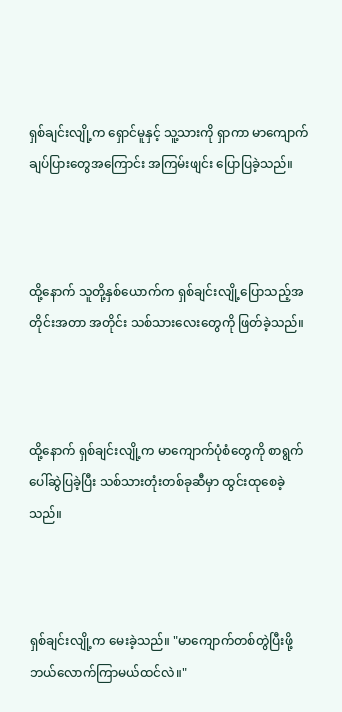ရှစ်ချင်းလျို့က ရှောင်မူနှင့် သူ့သားကို ရှာကာ မာကျောက်ချပ်ပြားတွေအကြောင်း အကြမ်းဖျင်း ပြောပြခဲ့သည်။



ထို့နောက် သူတို့နှစ်ယောက်က ရှစ်ချင်းလျို့ပြောသည့်အတိုင်းအတာ အတိုင်း သစ်သားလေးတွေကို ဖြတ်ခဲ့သည်။



ထို့နောက် ရှစ်ချင်းလျို့က မာကျောက်ပုံစံတွေကို စာရွက်ပေါ်ဆွဲပြခဲ့ပြီး သစ်သားတုံးတစ်ခုဆီမှာ ထွင်းထုစေခဲ့သည်။



ရှစ်ချင်းလျို့က မေးခဲ့သည်။ "မာကျောက်တစ်တွဲပြီးဖို့ ဘယ်လောက်ကြာမယ်ထင်လဲ။"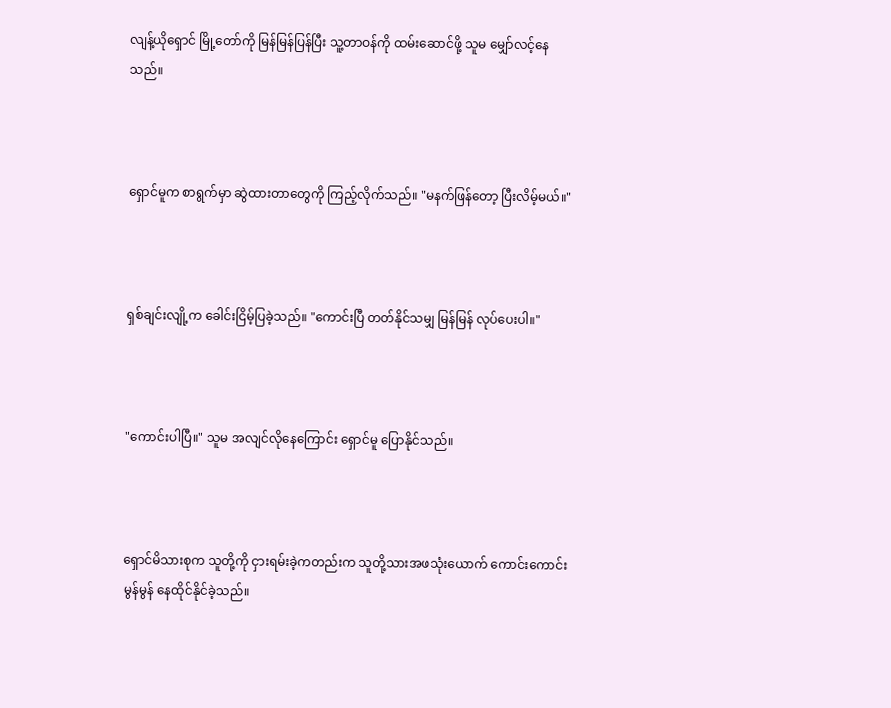လျန့်ယိုရှောင် မြို့တော်ကို မြန်မြန်ပြန်ပြီး သူ့တာဝန်ကို ထမ်းဆောင်ဖို့ သူမ မျှော်လင့်နေသည်။



ရှောင်မူက စာရွက်မှာ ဆွဲထားတာတွေကို ကြည့်လိုက်သည်။ "မနက်ဖြန်တော့ ပြီးလိမ့်မယ်။"



ရှစ်ချင်းလျို့က ခေါင်းငြိမ့်ပြခဲ့သည်။ "ကောင်းပြီ တတ်နိုင်သမျှ မြန်မြန် လုပ်ပေးပါ။"



"ကောင်းပါပြီ။" သူမ အလျင်လိုနေကြောင်း ရှောင်မူ ပြောနိုင်သည်။



ရှောင်မိသားစုက သူတို့ကို ငှားရမ်းခဲ့ကတည်းက သူတို့သားအဖသုံးယောက် ကောင်းကောင်းမွန်မွန် နေထိုင်နိုင်ခဲ့သည်။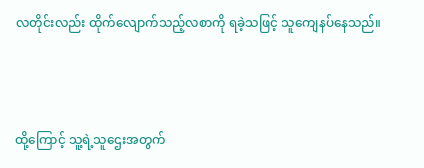လတိုင်းလည်း ထိုက်လျောက်သည့်လစာကို ရခဲ့သဖြင့် သူကျေနပ်နေသည်။



ထို့ကြောင့် သူ့ရဲ့သူဌေးအတွက်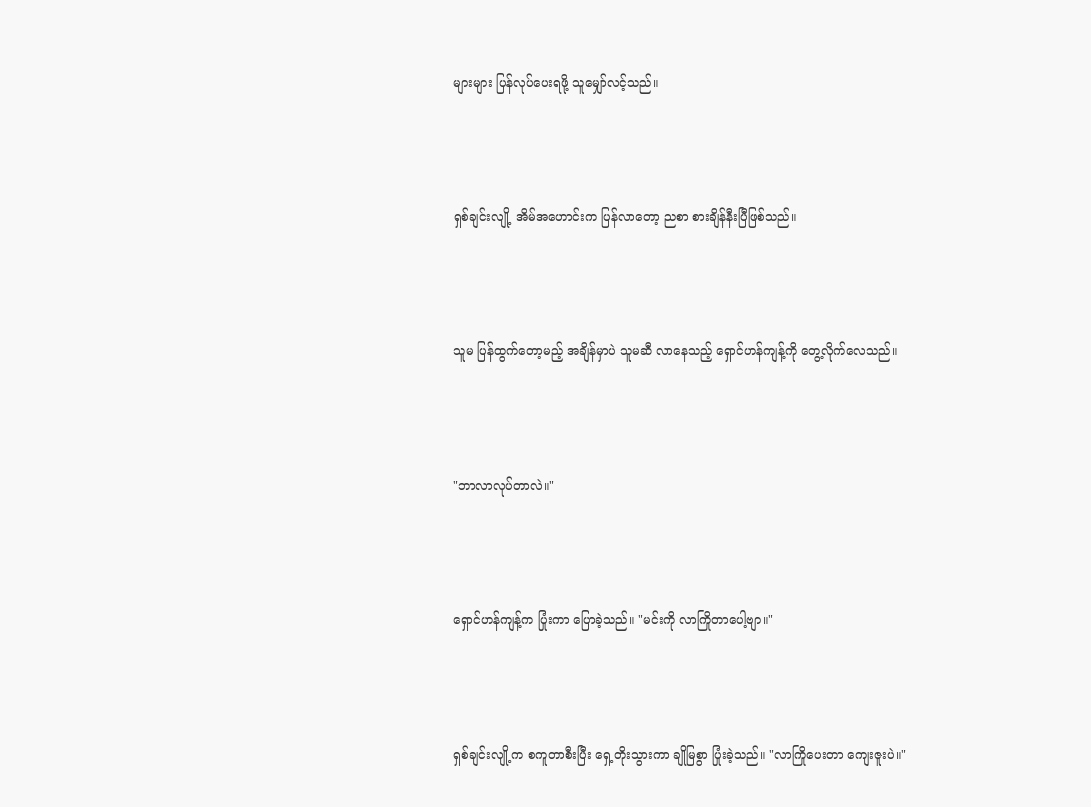များများ ပြန်လုပ်ပေးရဖို့ သူမျှော်လင့်သည်။



ရှစ်ချင်းလျို့ အိမ်အဟောင်းက ပြန်လာတော့ ညစာ စားချိန်နီးပြီဖြစ်သည်။



သူမ ပြန်ထွက်တော့မည့် အချိန်မှာပဲ သူမဆီ လာနေသည့် ရှောင်ဟန်ကျန့်ကို တွေ့လိုက်လေသည်။



"ဘာလာလုပ်တာလဲ။"



ရှောင်ဟန်ကျန့်က ပြုံးကာ ပြောခဲ့သည်။ "မင်းကို လာကြိုတာပေါ့ဗျာ။"



ရှစ်ချင်းလျို့က စကူတာစီးပြီး ရှေ့တိုးသွားကာ ချိုမြစွာ ပြုံးခဲ့သည်။ "လာကြိုပေးတာ ကျေးဇူးပဲ။"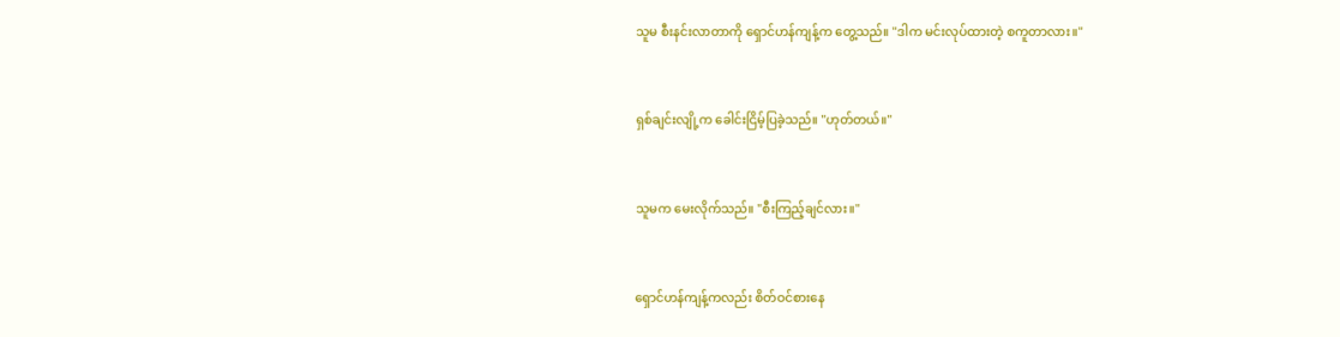သူမ စီးနင်းလာတာကို ရှောင်ဟန်ကျန့်က တွေ့သည်။ "ဒါက မင်းလုပ်ထားတဲ့ စကူတာလား။"



ရှစ်ချင်းလျို့က ခေါင်းငြိမ့်ပြခဲ့သည်။ "ဟုတ်တယ်။"



သူမက မေးလိုက်သည်။ "စီးကြည့်ချင်လား။"



ရှောင်ဟန်ကျန့်ကလည်း စိတ်ဝင်စားနေ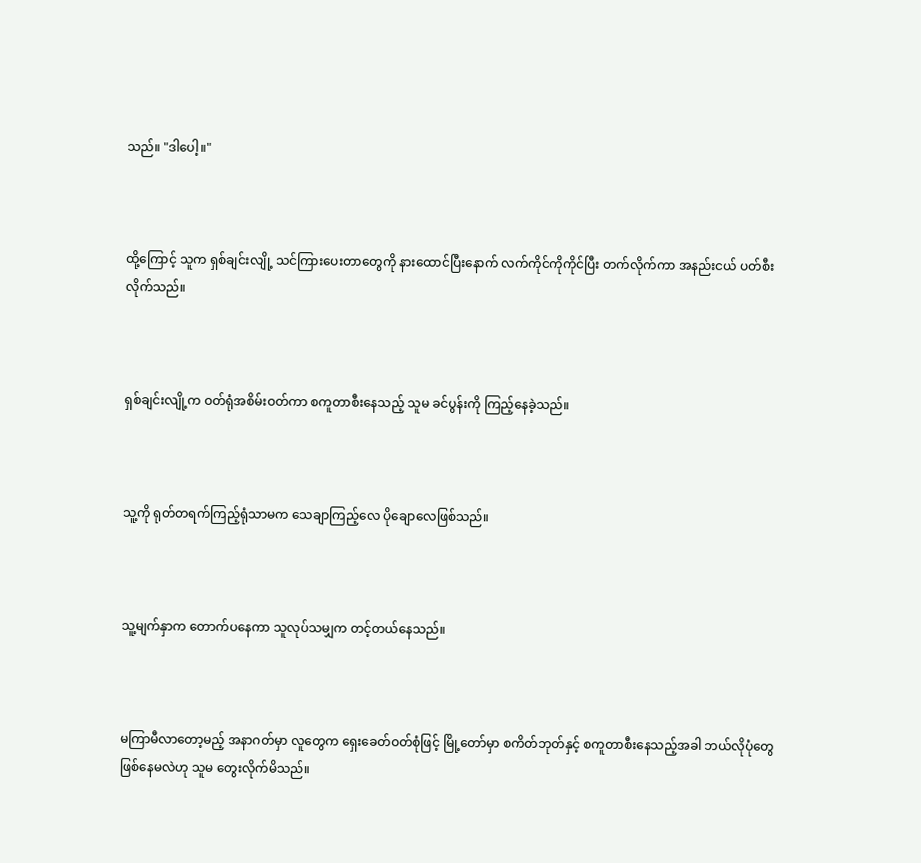သည်။ "ဒါပေါ့။"



ထို့ကြောင့် သူက ရှစ်ချင်းလျို့ သင်ကြားပေးတာတွေကို နားထောင်ပြီးနောက် လက်ကိုင်ကိုကိုင်ပြီး တက်လိုက်ကာ အနည်းငယ် ပတ်စီးလိုက်သည်။



ရှစ်ချင်းလျို့က ဝတ်ရုံအစိမ်းဝတ်ကာ စကူတာစီးနေသည့် သူမ ခင်ပွန်းကို ကြည့်နေခဲ့သည်။



သူ့ကို ရုတ်တရက်ကြည့်ရုံသာမက သေချာကြည့်လေ ပိုချောလေဖြစ်သည်။



သူ့မျက်နှာက တောက်ပနေကာ သူလုပ်သမျှက တင့်တယ်နေသည်။



မကြာမီလာတော့မည့် အနာဂတ်မှာ လူတွေက ရှေးခေတ်ဝတ်စုံဖြင့် မြို့တော်မှာ စကိတ်ဘုတ်နှင့် စကူတာစီးနေသည့်အခါ ဘယ်လိုပုံတွေ ဖြစ်နေမလဲဟု သူမ တွေးလိုက်မိသည်။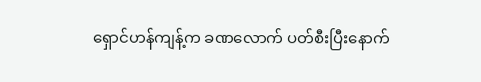ရှောင်ဟန်ကျန့်က ခဏလောက် ပတ်စီးပြီးနောက်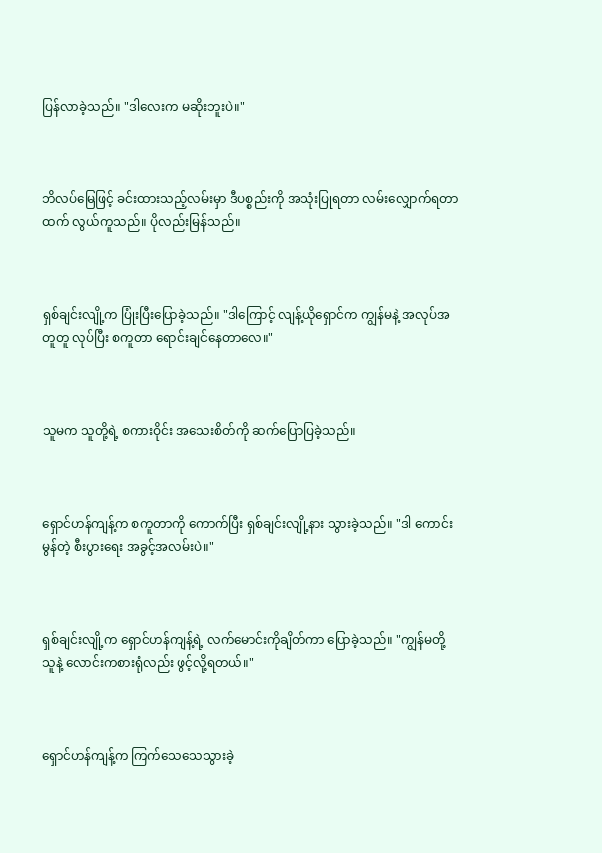ပြန်လာခဲ့သည်။ "ဒါလေးက မဆိုးဘူးပဲ။"



ဘိလပ်မြေဖြင့် ခင်းထားသည့်လမ်းမှာ ဒီပစ္စည်းကို အသုံးပြုရတာ လမ်းလျှောက်ရတာထက် လွယ်ကူသည်။ ပိုလည်းမြန်သည်။



ရှစ်ချင်းလျို့က ပြုံးပြီးပြောခဲ့သည်။ "ဒါကြောင့် လျန့်ယိုရှောင်က ကျွန်မနဲ့ အလုပ်အတူတူ လုပ်ပြီး စကူတာ ရောင်းချင်နေတာလေ။"



သူမက သူတို့ရဲ့ စကားဝိုင်း အသေးစိတ်ကို ဆက်ပြောပြခဲ့သည်။



ရှောင်ဟန်ကျန့်က စကူတာကို ကောက်ပြီး ရှစ်ချင်းလျို့နား သွားခဲ့သည်။ "ဒါ ကောင်းမွန်တဲ့ စီးပွားရေး အခွင့်အလမ်းပဲ။"



ရှစ်ချင်းလျို့က ရှောင်ဟန်ကျန့်ရဲ့ လက်မောင်းကိုချိတ်ကာ ပြောခဲ့သည်။ "ကျွန်မတို့ သူနဲ့ လောင်းကစားရုံလည်း ဖွင့်လို့ရတယ်။"



ရှောင်ဟန်ကျန့်က ကြက်သေသေသွားခဲ့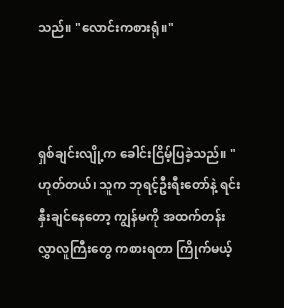သည်။ "လောင်းကစားရုံ။"



ရှစ်ချင်းလျို့က ခေါင်းငြိမ့်ပြခဲ့သည်။ "ဟုတ်တယ်၊ သူက ဘုရင့်ဦးရီးတော်နဲ့ ရင်းနှီးချင်နေတော့ ကျွန်မကို အထက်တန်းလွှာလူကြီးတွေ ကစားရတာ ကြိုက်မယ့်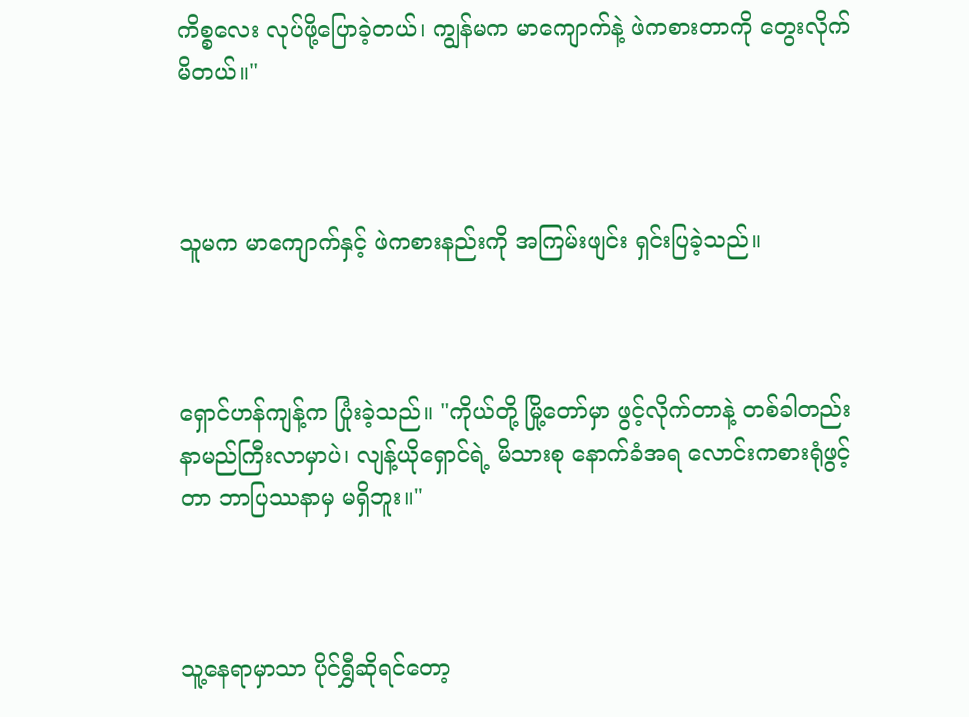ကိစ္စလေး လုပ်ဖို့ပြောခဲ့တယ်၊ ကျွန်မက မာကျောက်နဲ့ ဖဲကစားတာကို တွေးလိုက်မိတယ်။"



သူမက မာကျောက်နှင့် ဖဲကစားနည်းကို အကြမ်းဖျင်း ရှင်းပြခဲ့သည်။



ရှောင်ဟန်ကျန့်က ပြုံးခဲ့သည်။ "ကိုယ်တို့ မြို့တော်မှာ ဖွင့်လိုက်တာနဲ့ တစ်ခါတည်း နာမည်ကြီးလာမှာပဲ၊ လျန့်ယိုရှောင်ရဲ့ မိသားစု နောက်ခံအရ လောင်းကစားရုံဖွင့်တာ ဘာပြဿနာမှ မရှိဘူး။"



သူ့နေရာမှာသာ ပိုင်ရွှီဆိုရင်တော့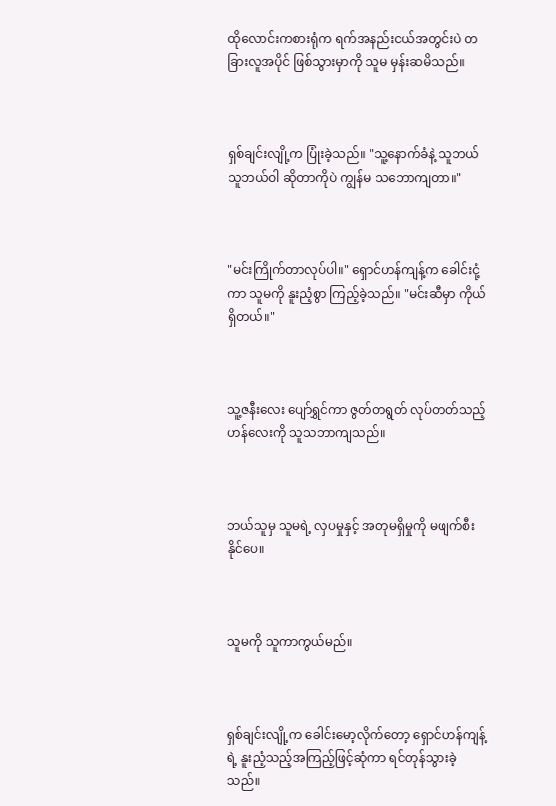ထိုလောင်းကစားရုံက ရက်အနည်းငယ်အတွင်းပဲ တခြားလူအပိုင် ဖြစ်သွားမှာကို သူမ မှန်းဆမိသည်။



ရှစ်ချင်းလျို့က ပြုံးခဲ့သည်။ "သူ့နောက်ခံနဲ့ သူဘယ်သူဘယ်ဝါ ဆိုတာကိုပဲ ကျွန်မ သဘောကျတာ။"



"မင်းကြိုက်တာလုပ်ပါ။" ရှောင်ဟန်ကျန့်က ခေါင်းငုံ့ကာ သူမကို နူးညံ့စွာ ကြည့်ခဲ့သည်။ "မင်းဆီမှာ ကိုယ်ရှိတယ်။"



သူ့ဇနီးလေး ပျော်ရွှင်ကာ ဇွတ်တရွတ် လုပ်တတ်သည့်ဟန်လေးကို သူသဘာကျသည်။



ဘယ်သူမှ သူမရဲ့ လှပမှုနှင့် အတုမရှိမှုကို မဖျက်စီးနိုင်ပေ။



သူမကို သူကာကွယ်မည်။



ရှစ်ချင်းလျို့က ခေါင်းမော့လိုက်တော့ ရှောင်ဟန်ကျန့်ရဲ့ နူးညံ့သည့်အကြည့်ဖြင့်ဆုံကာ ရင်တုန်သွားခဲ့သည်။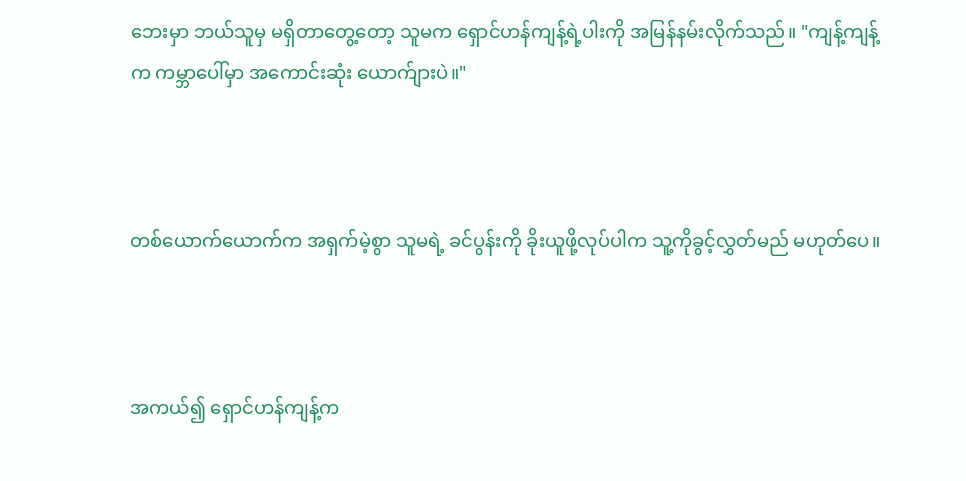ဘေးမှာ ဘယ်သူမှ မရှိတာတွေ့တော့ သူမက ရှောင်ဟန်ကျန့်ရဲ့ပါးကို အမြန်နမ်းလိုက်သည်။ "ကျန့်ကျန့်က ကမ္ဘာပေါ်မှာ အကောင်းဆုံး ယောက်ျားပဲ။"



တစ်ယောက်ယောက်က အရှက်မဲ့စွာ သူမရဲ့ ခင်ပွန်းကို ခိုးယူဖို့လုပ်ပါက သူ့ကိုခွင့်လွှတ်မည် မဟုတ်ပေ။



အကယ်၍ ရှောင်ဟန်ကျန့်က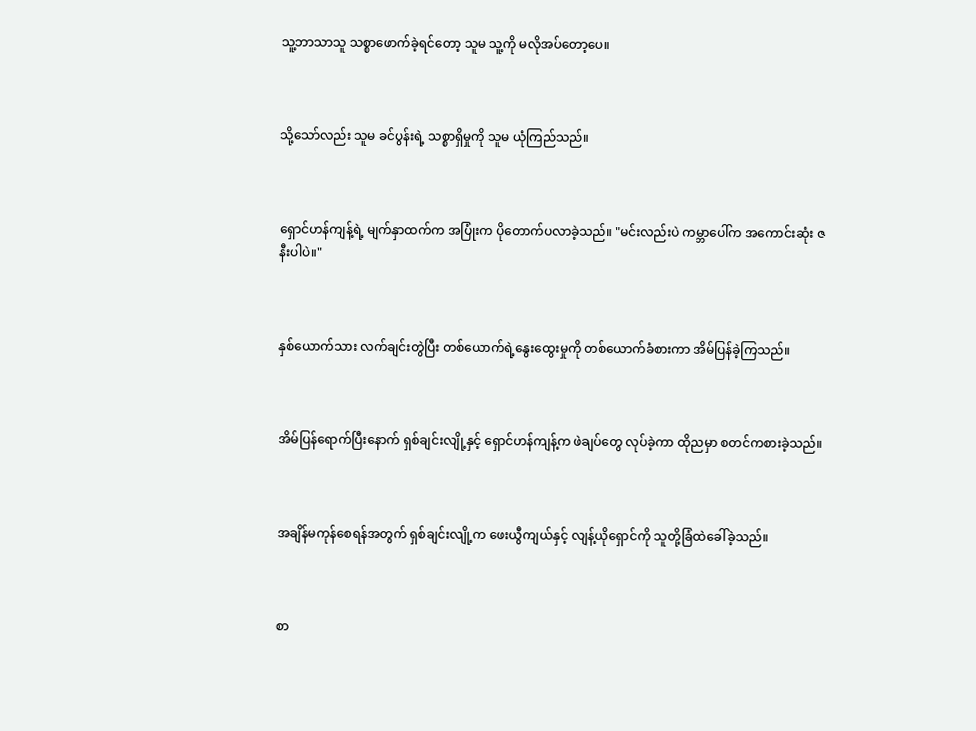သူ့ဘာသာသူ သစ္စာဖောက်ခဲ့ရင်တော့ သူမ သူ့ကို မလိုအပ်တော့ပေ။



သို့သော်လည်း သူမ ခင်ပွန်းရဲ့ သစ္စာရှိမှုကို သူမ ယုံကြည်သည်။



ရှောင်ဟန်ကျန့်ရဲ့ မျက်နှာထက်က အပြုံးက ပိုတောက်ပလာခဲ့သည်။ "မင်းလည်းပဲ ကမ္ဘာပေါ်က အကောင်းဆုံး ဇနီးပါပဲ။"



နှစ်ယောက်သား လက်ချင်းတွဲပြီး တစ်ယောက်ရဲ့နွေးထွေးမှုကို တစ်ယောက်ခံစားကာ အိမ်ပြန်ခဲ့ကြသည်။



အိမ်ပြန်ရောက်ပြီးနောက် ရှစ်ချင်းလျို့နှင့် ရှောင်ဟန်ကျန့်က ဖဲချပ်တွေ လုပ်ခဲ့ကာ ထိုညမှာ စတင်ကစားခဲ့သည်။



အချိန်မကုန်စေရန်အတွက် ရှစ်ချင်းလျို့က ဖေးယွီကျယ်နှင့် လျန့်ယိုရှောင်ကို သူတို့ခြံထဲခေါ်ခဲ့သည်။



စာ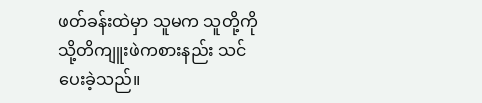ဖတ်ခန်းထဲမှာ သူမက သူတို့ကို သို့တိကျူးဖဲကစားနည်း သင်ပေးခဲ့သည်။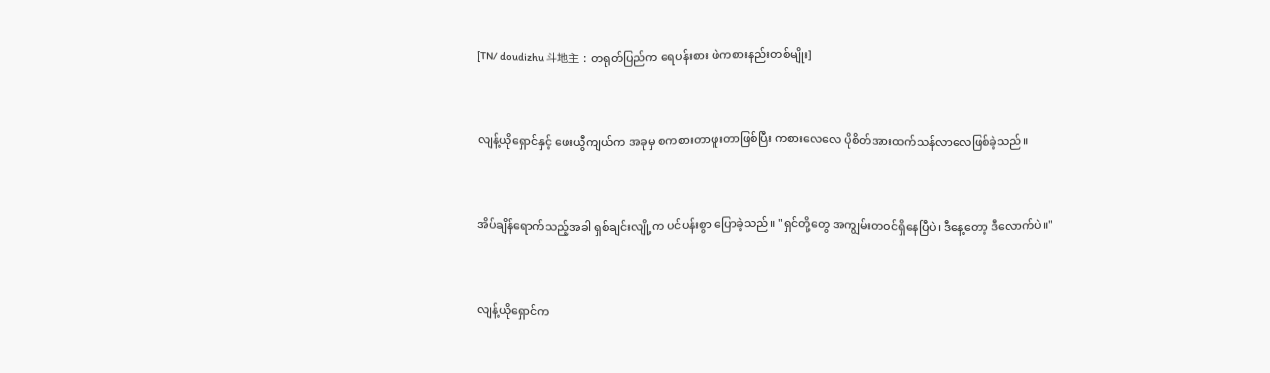[TN/ doudizhu 斗地主 : တရုတ်ပြည်က ရေပန်းစား ဖဲကစားနည်းတစ်မျိုး]



လျန့်ယိုရှောင်နှင့် ဖေးယွီကျယ်က အခုမှ စကစားတာဖူးတာဖြစ်ပြီး ကစားလေလေ ပိုစိတ်အားထက်သန်လာလေဖြစ်ခဲ့သည်။



အိပ်ချိန်ရောက်သည့်အခါ ရှစ်ချင်းလျို့က ပင်ပန်းစွာ ပြောခဲ့သည်။ "ရှင်တို့တွေ အကျွမ်းတဝင်ရှိနေပြီပဲ၊ ဒီနေ့တော့ ဒီလောက်ပဲ။"



လျန့်ယိုရှောင်က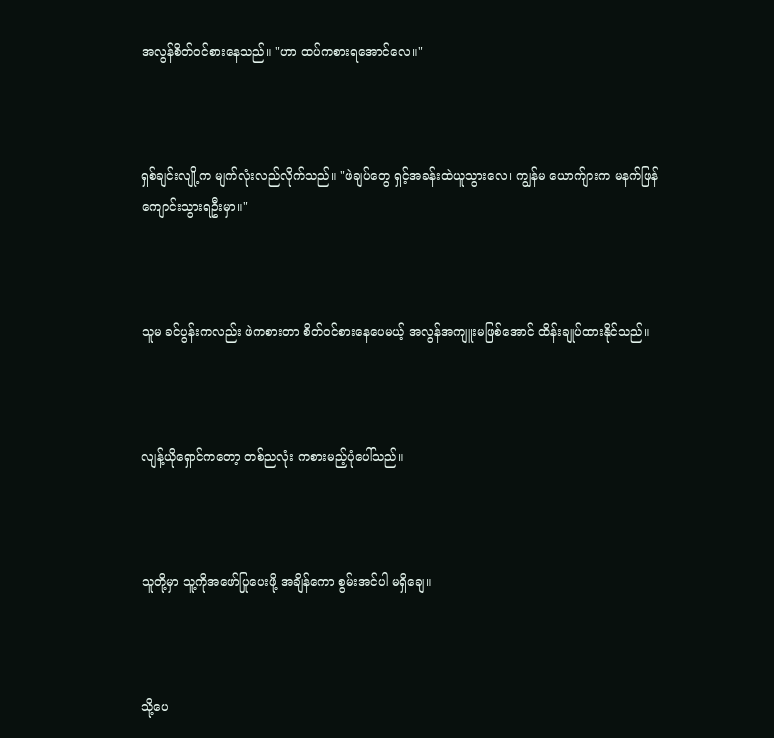အလွန်စိတ်ဝင်စားနေသည်။ "ဟာ ထပ်ကစားရအောင်လေ။"



ရှစ်ချင်းလျို့က မျက်လုံးလည်လိုက်သည်။ "ဖဲချပ်တွေ ရှင့်အခန်းထဲယူသွားလေ၊ ကျွန်မ ယောက်ျားက မနက်ဖြန် ကျောင်းသွားရဦးမှာ။"



သူမ ခင်ပွန်းကလည်း ဖဲကစားတာ စိတ်ဝင်စားနေပေမယ့် အလွန်အကျူးမဖြစ်အောင် ထိန်းချုပ်ထားနိုင်သည်။



လျန့်ယိုရှောင်ကတော့ တစ်ညလုံး ကစားမည့်ပုံပေါ်သည်။



သူတို့မှာ သူ့ကိုအဖော်ပြုပေးဖို့ အချိန်ကော စွမ်းအင်ပါ မရှိချေ။



သို့ပေ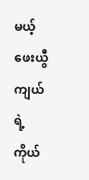မယ့် ဖေးယွီကျယ်ရဲ့ ကိုယ်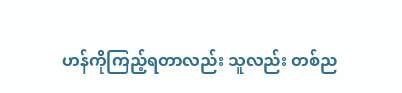ဟန်ကိုကြည့်ရတာလည်း သူလည်း တစ်ည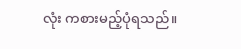လုံး ကစားမည့်ပုံရသည်။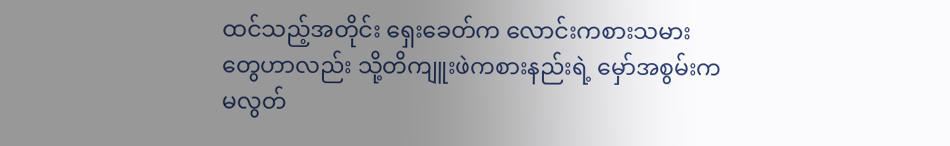ထင်သည့်အတိုင်း ရှေးခေတ်က လောင်းကစားသမားတွေဟာလည်း သို့တိကျူးဖဲကစားနည်းရဲ့ မှော်အစွမ်းက မလွတ်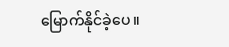မြောက်နိုင်ခဲ့ပေ။